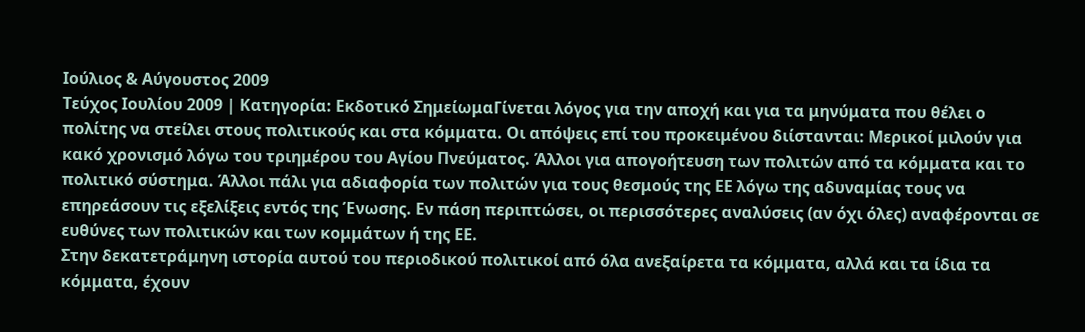Ιούλιος & Αύγουστος 2009
Τεύχος Ιουλίου 2009 | Κατηγορία: Εκδοτικό ΣημείωμαΓίνεται λόγος για την αποχή και για τα μηνύματα που θέλει ο πολίτης να στείλει στους πολιτικούς και στα κόμματα. Οι απόψεις επί του προκειμένου διίστανται: Μερικοί μιλούν για κακό χρονισμό λόγω του τριημέρου του Αγίου Πνεύματος. Άλλοι για απογοήτευση των πολιτών από τα κόμματα και το πολιτικό σύστημα. Άλλοι πάλι για αδιαφορία των πολιτών για τους θεσμούς της ΕΕ λόγω της αδυναμίας τους να επηρεάσουν τις εξελίξεις εντός της Ένωσης. Εν πάση περιπτώσει, οι περισσότερες αναλύσεις (αν όχι όλες) αναφέρονται σε ευθύνες των πολιτικών και των κομμάτων ή της ΕΕ.
Στην δεκατετράμηνη ιστορία αυτού του περιοδικού πολιτικοί από όλα ανεξαίρετα τα κόμματα, αλλά και τα ίδια τα κόμματα, έχουν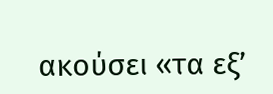ακούσει «τα εξ’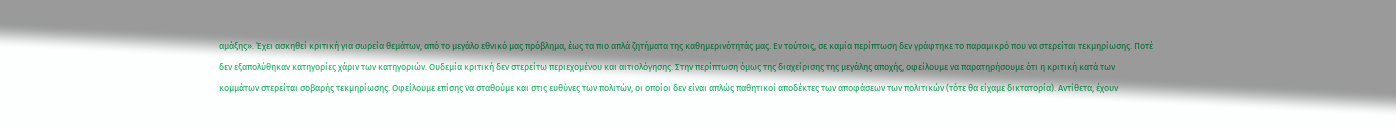αμάξης». Έχει ασκηθεί κριτική για σωρεία θεμάτων, από το μεγάλο εθνικό μας πρόβλημα, έως τα πιο απλά ζητήματα της καθημερινότητάς μας. Εν τούτοις, σε καμία περίπτωση δεν γράφτηκε το παραμικρό που να στερείται τεκμηρίωσης. Ποτέ δεν εξαπολύθηκαν κατηγορίες χάριν των κατηγοριών. Ουδεμία κριτική δεν στερείτω περιεχομένου και αιτιολόγησης. Στην περίπτωση όμως της διαχείρισης της μεγάλης αποχής, οφείλουμε να παρατηρήσουμε ότι η κριτική κατά των κομμάτων στερείται σοβαρής τεκμηρίωσης. Οφείλουμε επίσης να σταθούμε και στις ευθύνες των πολιτών, οι οποίοι δεν είναι απλώς παθητικοί αποδέκτες των αποφάσεων των πολιτικών (τότε θα είχαμε δικτατορία). Αντίθετα, έχουν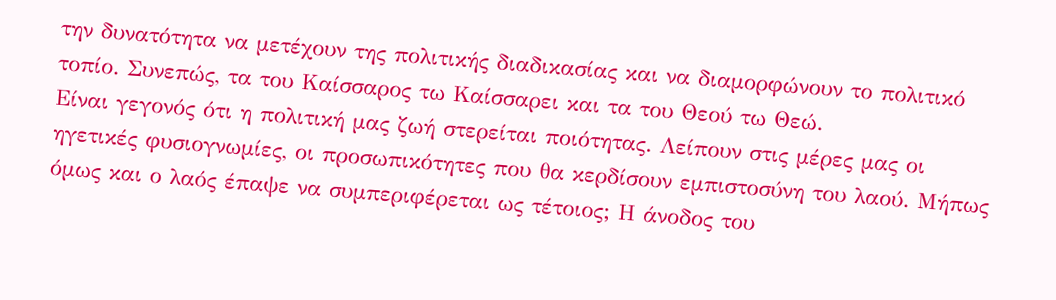την δυνατότητα να μετέχουν της πολιτικής διαδικασίας και να διαμορφώνουν το πολιτικό τοπίο. Συνεπώς, τα του Καίσσαρος τω Καίσσαρει και τα του Θεού τω Θεώ.
Είναι γεγονός ότι η πολιτική μας ζωή στερείται ποιότητας. Λείπουν στις μέρες μας οι ηγετικές φυσιογνωμίες, οι προσωπικότητες που θα κερδίσουν εμπιστοσύνη του λαού. Μήπως όμως και ο λαός έπαψε να συμπεριφέρεται ως τέτοιος; Η άνοδος του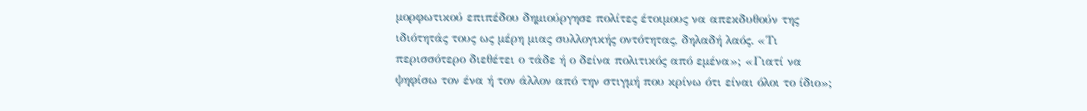μορφωτικού επιπέδου δημιούργησε πολίτες έτοιμους να απεκδυθούν της ιδιότητάς τους ως μέρη μιας συλλογικής οντότητας, δηλαδή λαός. «Τι περισσότερο διεθέτει ο τάδε ή ο δείνα πολιτικός από εμένα»; «Γιατί να ψηφίσω τον ένα ή τον άλλον από την στιγμή που κρίνω ότι είναι όλοι το ίδιο»;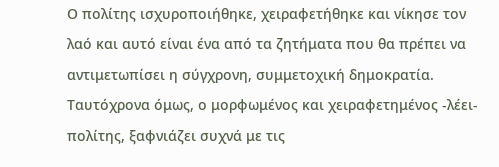Ο πολίτης ισχυροποιήθηκε, χειραφετήθηκε και νίκησε τον λαό και αυτό είναι ένα από τα ζητήματα που θα πρέπει να αντιμετωπίσει η σύγχρονη, συμμετοχική δημοκρατία.
Ταυτόχρονα όμως, ο μορφωμένος και χειραφετημένος -λέει- πολίτης, ξαφνιάζει συχνά με τις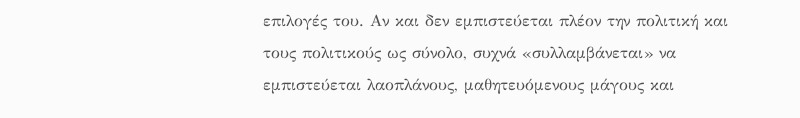επιλογές του. Αν και δεν εμπιστεύεται πλέον την πολιτική και τους πολιτικούς ως σύνολο, συχνά «συλλαμβάνεται» να εμπιστεύεται λαοπλάνους, μαθητευόμενους μάγους και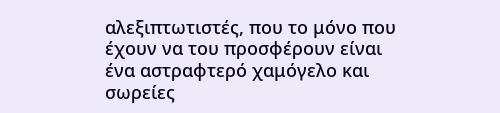αλεξιπτωτιστές, που το μόνο που έχουν να του προσφέρουν είναι ένα αστραφτερό χαμόγελο και σωρείες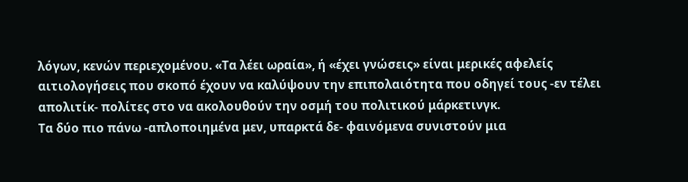λόγων, κενών περιεχομένου. «Τα λέει ωραία», ή «έχει γνώσεις» είναι μερικές αφελείς αιτιολογήσεις που σκοπό έχουν να καλύψουν την επιπολαιότητα που οδηγεί τους -εν τέλει απολιτίκ- πολίτες στο να ακολουθούν την οσμή του πολιτικού μάρκετινγκ.
Τα δύο πιο πάνω -απλοποιημένα μεν, υπαρκτά δε- φαινόμενα συνιστούν μια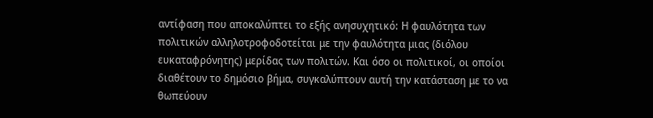αντίφαση που αποκαλύπτει το εξής ανησυχητικό: Η φαυλότητα των πολιτικών αλληλοτροφοδοτείται με την φαυλότητα μιας (διόλου ευκαταφρόνητης) μερίδας των πολιτών. Και όσο οι πολιτικοί, οι οποίοι διαθέτουν το δημόσιο βήμα, συγκαλύπτουν αυτή την κατάσταση με το να θωπεύουν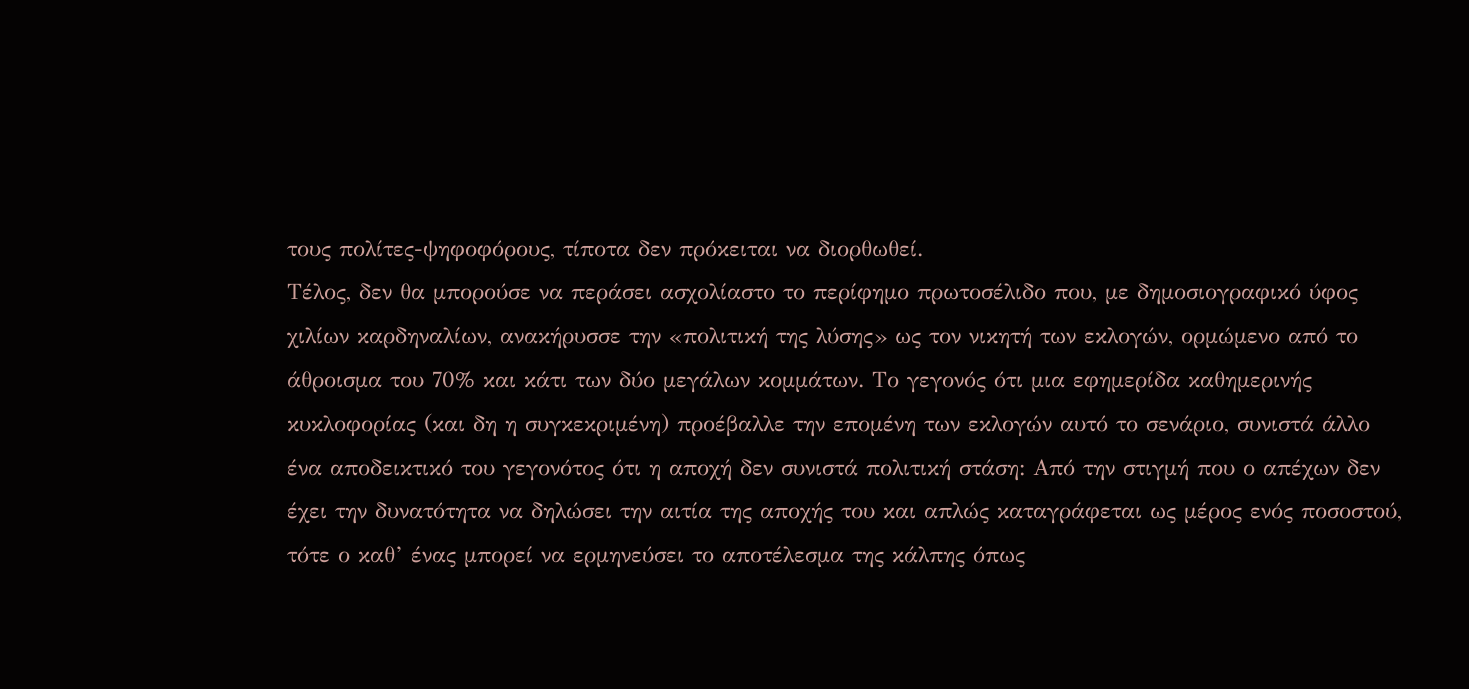τους πολίτες-ψηφοφόρους, τίποτα δεν πρόκειται να διορθωθεί.
Τέλος, δεν θα μπορούσε να περάσει ασχολίαστο το περίφημο πρωτοσέλιδο που, με δημοσιογραφικό ύφος χιλίων καρδηναλίων, ανακήρυσσε την «πολιτική της λύσης» ως τον νικητή των εκλογών, ορμώμενο από το άθροισμα του 70% και κάτι των δύο μεγάλων κομμάτων. Το γεγονός ότι μια εφημερίδα καθημερινής κυκλοφορίας (και δη η συγκεκριμένη) προέβαλλε την επομένη των εκλογών αυτό το σενάριο, συνιστά άλλο ένα αποδεικτικό του γεγονότος ότι η αποχή δεν συνιστά πολιτική στάση: Από την στιγμή που ο απέχων δεν έχει την δυνατότητα να δηλώσει την αιτία της αποχής του και απλώς καταγράφεται ως μέρος ενός ποσοστού, τότε ο καθ’ ένας μπορεί να ερμηνεύσει το αποτέλεσμα της κάλπης όπως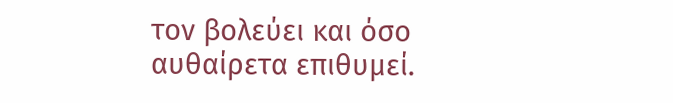τον βολεύει και όσο αυθαίρετα επιθυμεί.